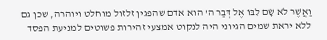וַאֲשֶׁר לֹא שָׂם לִבּוֹ אֶל דְּבַר ה' הוא אדם שהפגין זלזול מוחלט ויוהרה, שכן גם ללא יראת שמים הגיוני היה לנקוט אמצעי זהירות פשוטים למניעת הפסד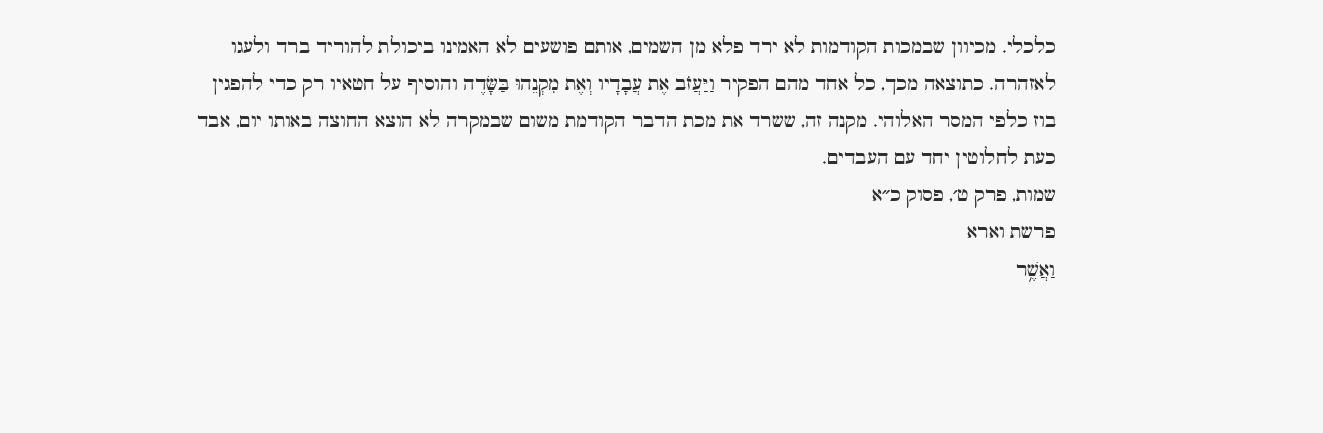כלכלי. מכיוון שבמכות הקודמות לא ירד פלא מן השמים, אותם פושעים לא האמינו ביכולת להוריד ברד ולעגו לאזהרה. כתוצאה מכך, כל אחד מהם הפקיר וַיַּעֲזֹב אֶת עֲבָדָיו וְאֶת מִקְנֵהוּ בַּשָּׂדֶה והוסיף על חטאיו רק כדי להפגין בוז כלפי המסר האלוהי. מקנה זה, ששרד את מכת הדבר הקודמת משום שבמקרה לא הוצא החוצה באותו יום, אבד כעת לחלוטין יחד עם העבדים.
שמות, פרק ט׳, פסוק כ״א
פרשת וארא
וַאֲשֶׁ֥ר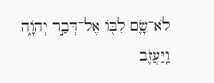לֹא־שָׂ֛ם לִבּ֖וֹ אֶל־דְּבַ֣ר יְהֹוָ֑ה וַֽיַּעֲזֹ֛ב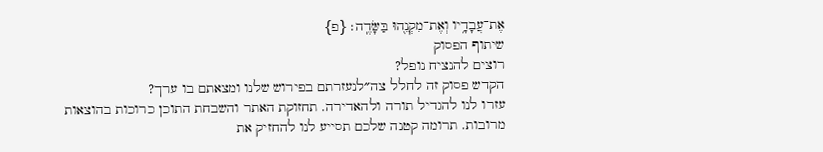אֶת־עֲבָדָ֥יו וְאֶת־מִקְנֵ֖הוּ בַּשָּׂדֶֽה׃ {פ}
שיתוף הפסוק
רוצים להנציח נופל?
הקדש פסוק זה לחלל צה״לנעזרתם בפירוש שלנו ומצאתם בו ערך?
עזרו לנו להגדיל תורה ולהאדירה. תחזוקת האתר והשבחת התוכן כרוכות בהוצאות מרובות. תרומה קטנה שלכם תסייע לנו להחזיק את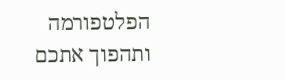הפלטפורמה ותהפוך אתכם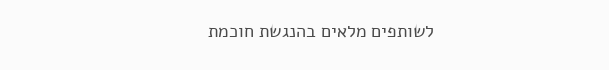לשותפים מלאים בהנגשת חוכמת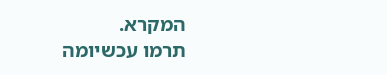המקרא.
תרמו עכשיומה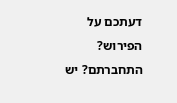דעתכם על הפירוש?
התחברתם? יש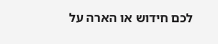לכם חידוש או הארה על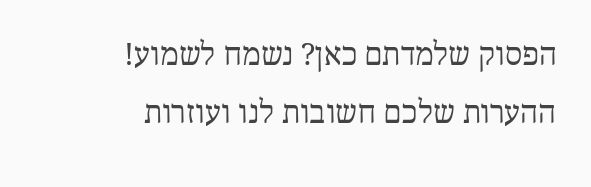הפסוק שלמדתם כאן? נשמח לשמוע!
ההערות שלכם חשובות לנו ועוזרות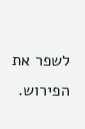לשפר את הפירוש.